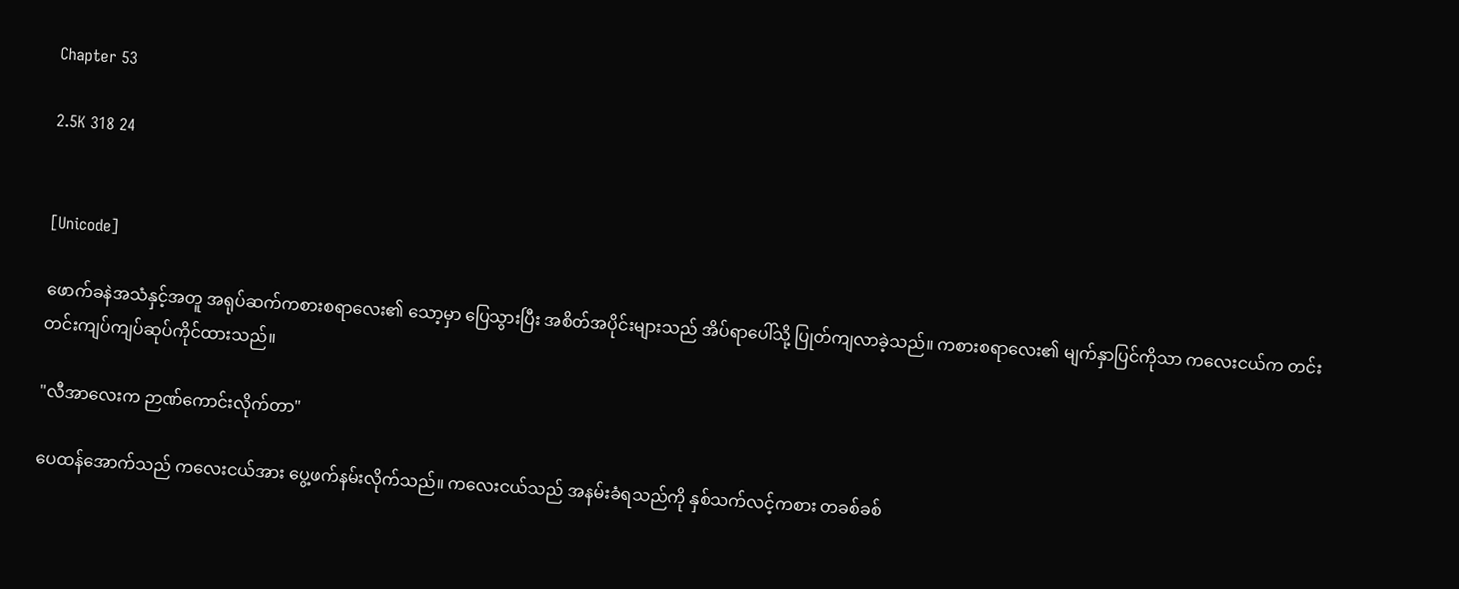Chapter 53

2.5K 318 24


[Unicode]

ဖောက်ခနဲအသံနှင့်အတူ အရုပ်ဆက်ကစားစရာလေး၏ သော့မှာ ပြေသွားပြီး အစိတ်အပိုင်းများသည် အိပ်ရာပေါ်သို့ ပြုတ်ကျလာခဲ့သည်။ ကစားစရာလေး၏ မျက်နှာပြင်ကိုသာ ကလေးငယ်က တင်းတင်းကျပ်ကျပ်ဆုပ်ကိုင်ထားသည်။

"လီအာလေးက ဉာဏ်ကောင်းလိုက်တာ"

ပေထန်အောက်သည် ကလေးငယ်အား ပွေ့ဖက်နမ်းလိုက်သည်။ ကလေးငယ်သည် အနမ်းခံရသည်ကို နှစ်သက်လင့်ကစား တခစ်ခစ်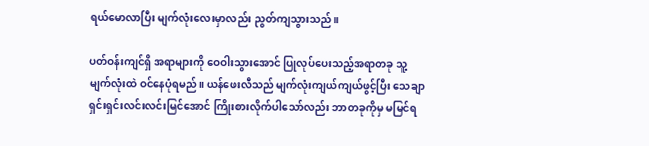ရယ်မောလာပြီး မျက်လုံးလေးမှာလည်း ညွတ်ကျသွားသည်။

ပတ်ဝန်းကျင်ရှိ အရာများကို ဝေဝါးသွားအောင် ပြုလုပ်ပေးသည့်အရာတခု သူ့မျက်လုံးထဲ ဝင်နေပုံရမည်။ ယန်ဖေးလီသည် မျက်လုံးကျယ်ကျယ်ဖွင့်ပြီး သေချာရှင်းရှင်းလင်းလင်းမြင်အောင် ကြိုးစားလိုက်ပါသော်လည်း ဘာတခုကိုမှ မမြင်ရ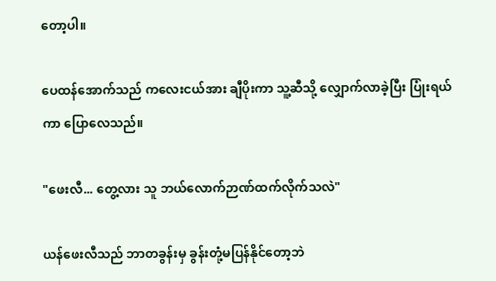တော့ပါ။

ပေထန်အောက်သည် ကလေးငယ်အား ချီပိုးကာ သူ့ဆီသို့ လျှောက်လာခဲ့ပြီး ပြုံးရယ်ကာ ပြောလေသည်။

"ဖေးလီ... တွေ့လား သူ ဘယ်လောက်ဉာဏ်ထက်လိုက်သလဲ"

ယန်ဖေးလီသည် ဘာတခွန်းမှ ခွန်းတုံ့မပြန်နိုင်တော့ဘဲ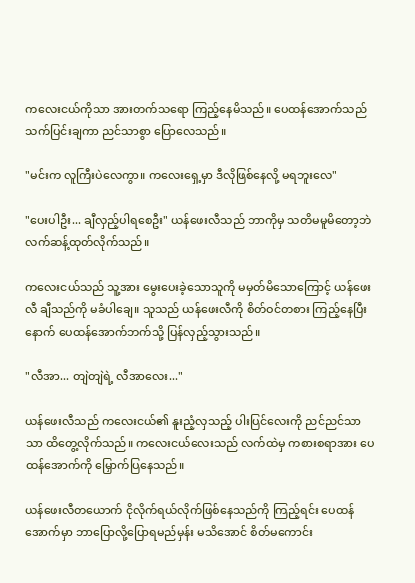ကလေးငယ်ကိုသာ အားတက်သရော ကြည့်နေမိသည်။ ပေထန်အောက်သည် သက်ပြင်းချကာ ညင်သာစွာ ပြောလေသည်။

"မင်းက လူကြီးပဲလေကွာ။ ကလေးရှေ့မှာ ဒီလိုဖြစ်နေလို့ မရဘူးလေ"

"ပေးပါဦး... ချီလှည့်ပါရစေဦး" ယန်ဖေးလီသည် ဘာကိုမှ သတိမမူမိတော့ဘဲ လက်ဆန့်ထုတ်လိုက်သည်။

ကလေးငယ်သည် သူ့အား မွေးပေးခဲ့သောသူကို မမှတ်မိသောကြောင့် ယန်ဖေးလီ ချီသည်ကို မခံပါချေ။ သူသည် ယန်ဖေးလီကို စိတ်ဝင်တစား ကြည့်နေပြီးနောက် ပေထန်အောက်ဘက်သို့ ပြန်လှည့်သွားသည်။

"လီအာ... တျဲတျဲရဲ့ လီအာလေး..."

ယန်ဖေးလီသည် ကလေးငယ်၏ နူးညံ့လှသည့် ပါးပြင်လေးကို ညင်ညင်သာသာ ထိတွေ့လိုက်သည်။ ကလေးငယ်လေးသည် လက်ထဲမှ ကစားစရာအား ပေထန်အောက်ကို မြှောက်ပြနေသည်။

ယန်ဖေးလီတယောက် ငိုလိုက်ရယ်လိုက်ဖြစ်နေသည်ကို ကြည့်ရင်း ပေထန်အောက်မှာ ဘာပြောလို့ပြောရမည်မှန်း မသိအောင် စိတ်မကောင်း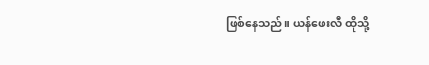ဖြစ်နေသည်။ ယန်ဖေးလီ ထိုသို့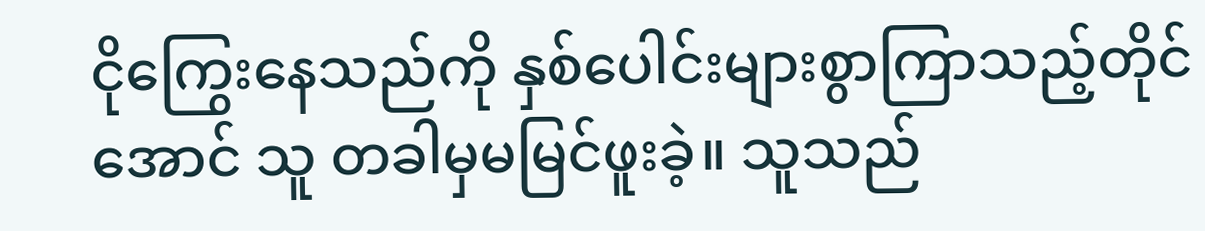ငိုကြွေးနေသည်ကို နှစ်ပေါင်းများစွာကြာသည့်တိုင်အောင် သူ တခါမှမမြင်ဖူးခဲ့။ သူသည်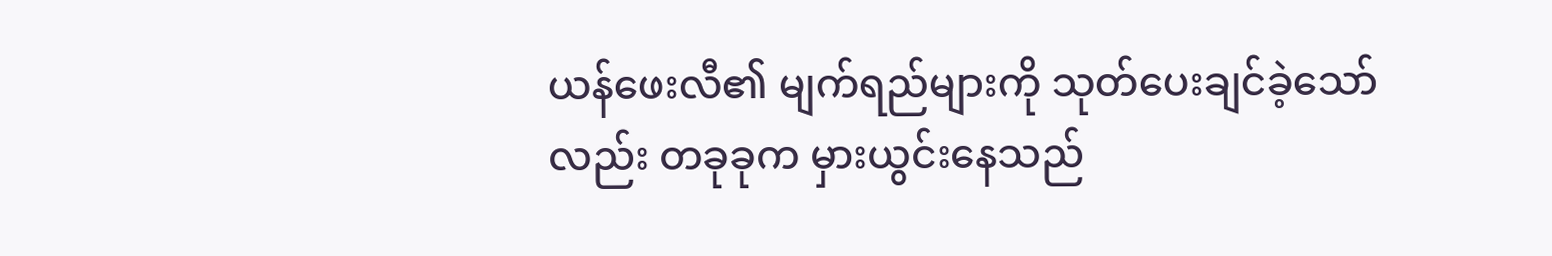ယန်ဖေးလီ၏ မျက်ရည်များကို သုတ်ပေးချင်ခဲ့သော်လည်း တခုခုက မှားယွင်းနေသည်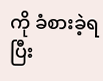ကို ခံစားခဲ့ရပြီး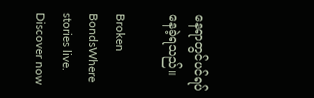နေရာတွင်ပင်ရပ်နေခဲ့ရသည်။

Broken BondsWhere stories live. Discover now